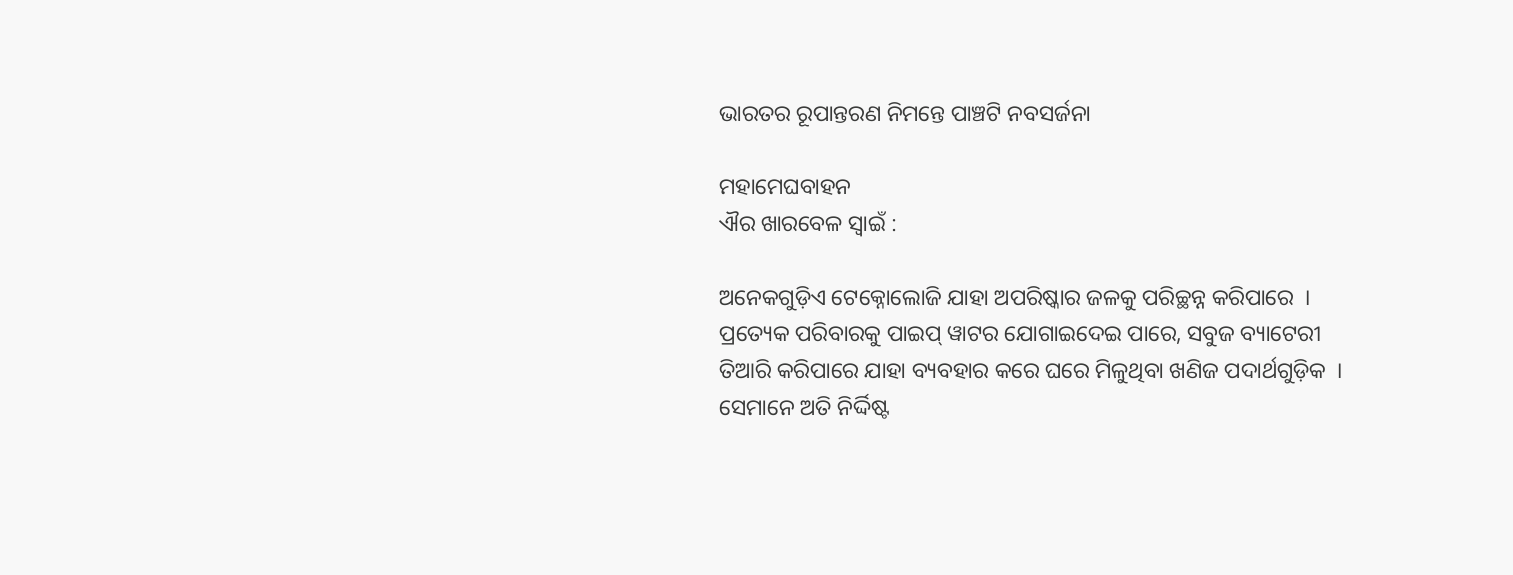ଭାରତର ରୂପାନ୍ତରଣ ନିମନ୍ତେ ପାଞ୍ଚଟି ନବସର୍ଜନା

ମହାମେଘବାହନ
ଐର ଖାରବେଳ ସ୍ୱାଇଁ :

ଅନେକଗୁଡ଼ିଏ ଟେକ୍ନୋଲୋଜି ଯାହା ଅପରିଷ୍କାର ଜଳକୁ ପରିଚ୍ଛନ୍ନ କରିପାରେ  । ପ୍ରତ୍ୟେକ ପରିବାରକୁ ପାଇପ୍ ୱାଟର ଯୋଗାଇଦେଇ ପାରେ, ସବୁଜ ବ୍ୟାଟେରୀ ତିଆରି କରିପାରେ ଯାହା ବ୍ୟବହାର କରେ ଘରେ ମିଳୁଥିବା ଖଣିଜ ପଦାର୍ଥଗୁଡ଼ିକ  । ସେମାନେ ଅତି ନିର୍ଦ୍ଦିଷ୍ଟ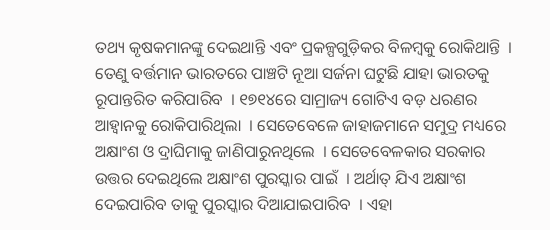ତଥ୍ୟ କୃଷକମାନଙ୍କୁ ଦେଇଥାନ୍ତି ଏବଂ ପ୍ରକଳ୍ପଗୁଡ଼ିକର ବିଳମ୍ବକୁ ରୋକିଥାନ୍ତି  । ତେଣୁ ବର୍ତ୍ତମାନ ଭାରତରେ ପାଞ୍ଚଟି ନୂଆ ସର୍ଜନା ଘଟୁଛି ଯାହା ଭାରତକୁ ରୂପାନ୍ତରିତ କରିପାରିବ  । ୧୭୧୪ରେ ସାମ୍ରାଜ୍ୟ ଗୋଟିଏ ବଡ଼ ଧରଣର ଆହ୍ୱାନକୁ ରୋକିପାରିଥିଲା  । ସେତେବେଳେ ଜାହାଜମାନେ ସମୁଦ୍ର ମଧ୍ୟରେ ଅକ୍ଷାଂଶ ଓ ଦ୍ରାଘିମାକୁ ଜାଣିପାରୁନଥିଲେ  । ସେତେବେଳକାର ସରକାର ଉତ୍ତର ଦେଇଥିଲେ ଅକ୍ଷାଂଶ ପୁରସ୍କାର ପାଇଁ  । ଅର୍ଥାତ୍ ଯିଏ ଅକ୍ଷାଂଶ ଦେଇପାରିବ ତାକୁ ପୁରସ୍କାର ଦିଆଯାଇପାରିବ  । ଏହା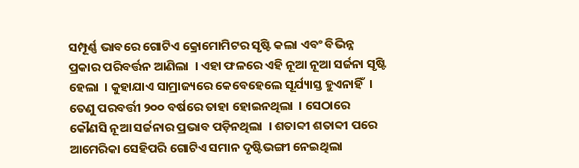ସମ୍ପୂର୍ଣ୍ଣ ଭାବରେ ଗୋଟିଏ କ୍ରୋମୋମିଟର ସୃଷ୍ଟି କଲା ଏବଂ ବିଭିନ୍ନ ପ୍ରକାର ପରିବର୍ତ୍ତନ ଆଣିଲା  । ଏହା ଫଳରେ ଏହି ନୂଆ ନୂଆ ସର୍ଜନା ସୃଷ୍ଟି ହେଲା  । କୁହାଯାଏ ସାମ୍ରାଜ୍ୟରେ କେବେହେଲେ ସୂର୍ଯ୍ୟାସ୍ତ ହୁଏନାହିଁ  । ତେଣୁ ପରବର୍ତ୍ତୀ ୨୦୦ ବର୍ଷରେ ତାହା ହୋଇନଥିଲା  । ସେଠାରେ କୌଣସି ନୂଆ ସର୍ଜନାର ପ୍ରଭାବ ପଡ଼ିନଥିଲା  । ଶତାବ୍ଦୀ ଶତାବ୍ଦୀ ପରେ ଆମେରିକା ସେହିପରି ଗୋଟିଏ ସମାନ ଦୃଷ୍ଟିଭଙ୍ଗୀ ନେଇଥିଲା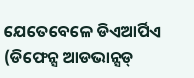ଯେତେବେଳେ ଡିଏଆର୍ପିଏ (ଡିଫେନ୍ସ ଆଡଭାନ୍ସଡ୍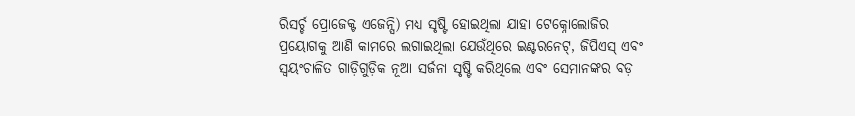ରିସର୍ଚ୍ଚ ପ୍ରୋଜେକ୍ଟ ଏଜେନ୍ସି) ମଧ୍ୟ ସୃଷ୍ଟି ହୋଇଥିଲା ଯାହା ଟେକ୍ନୋଲୋଜିର ପ୍ରୟୋଗକୁ ଆଣି କାମରେ ଲଗାଇଥିଲା ଯେଉଁଥିରେ ଇଣ୍ଟରନେଟ୍, ଜିପିଏସ୍ ଏବଂ ସ୍ୱୟଂଚାଳିତ ଗାଡ଼ିଗୁଡ଼ିକ ନୂଆ ସର୍ଜନା ସୃଷ୍ଟି କରିଥିଲେ ଏବଂ ସେମାନଙ୍କର ବଡ଼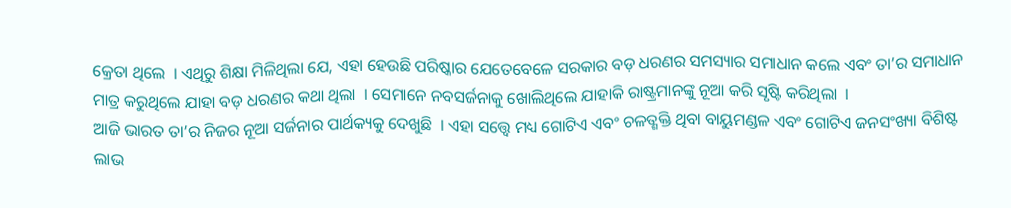କ୍ରେତା ଥିଲେ  । ଏଥିରୁ ଶିକ୍ଷା ମିଳିଥିଲା ଯେ, ଏହା ହେଉଛି ପରିଷ୍କାର ଯେତେବେଳେ ସରକାର ବଡ଼ ଧରଣର ସମସ୍ୟାର ସମାଧାନ କଲେ ଏବଂ ତା’ର ସମାଧାନ ମାତ୍ର କରୁଥିଲେ ଯାହା ବଡ଼ ଧରଣର କଥା ଥିଲା  । ସେମାନେ ନବସର୍ଜନାକୁ ଖୋଲିଥିଲେ ଯାହାକି ରାଷ୍ଟ୍ରମାନଙ୍କୁ ନୂଆ କରି ସୃଷ୍ଟି କରିଥିଲା  ।
ଆଜି ଭାରତ ତା’ର ନିଜର ନୂଆ ସର୍ଜନାର ପାର୍ଥକ୍ୟକୁ ଦେଖୁଛି  । ଏହା ସତ୍ତ୍ୱେ ମଧ୍ୟ ଗୋଟିଏ ଏବଂ ଚଳତ୍ଶକ୍ତି ଥିବା ବାୟୁମଣ୍ଡଳ ଏବଂ ଗୋଟିଏ ଜନସଂଖ୍ୟା ବିଶିଷ୍ଟ ଲାଭ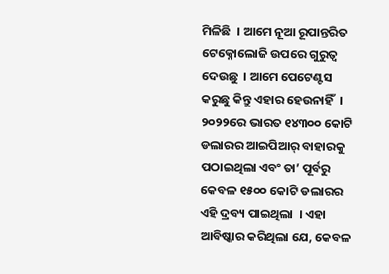ମିଳିଛି  । ଆମେ ନୂଆ ରୂପାନ୍ତରିତ ଟେକ୍ନୋଲୋଜି ଉପରେ ଗୁରୁତ୍ୱ ଦେଉଛୁ  । ଆମେ ପେଟେଣ୍ଟସ କରୁଛୁ କିନ୍ତୁ ଏହାର ହେଉନାହିଁ  । ୨୦୨୨ରେ ଭାରତ ୧୪୩୦୦ କୋଟି ଡଲାରର ଆଇପିଆର୍ ବାହାରକୁ ପଠାଇଥିଲା ଏବଂ ତା’ ପୂର୍ବରୁ କେବଳ ୧୫୦୦ କୋଟି ଡଲାରର ଏହି ଦ୍ରବ୍ୟ ପାଇଥିଲା  । ଏହା ଆବିଷ୍କାର କରିଥିଲା ଯେ, କେବଳ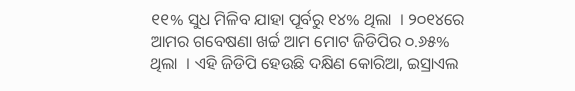୧୧% ସୁଧ ମିଳିବ ଯାହା ପୂର୍ବରୁ ୧୪% ଥିଲା  । ୨୦୧୪ରେ ଆମର ଗବେଷଣା ଖର୍ଚ୍ଚ ଆମ ମୋଟ ଜିଡିପିର ୦.୬୫% ଥିଲା  । ଏହି ଜିଡିପି ହେଉଛି ଦକ୍ଷିଣ କୋରିଆ, ଇସ୍ରାଏଲ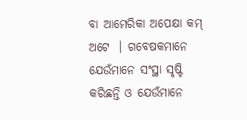ବା ଆମେରିକା ଅପେକ୍ଷା କମ୍ ଅଟେ  । ଗବେଷକମାନେ ଯେଉଁମାନେ ସଂସ୍ଥା ସୃଷ୍ଟି କରିଛନ୍ତି ଓ ଯେଉଁମାନେ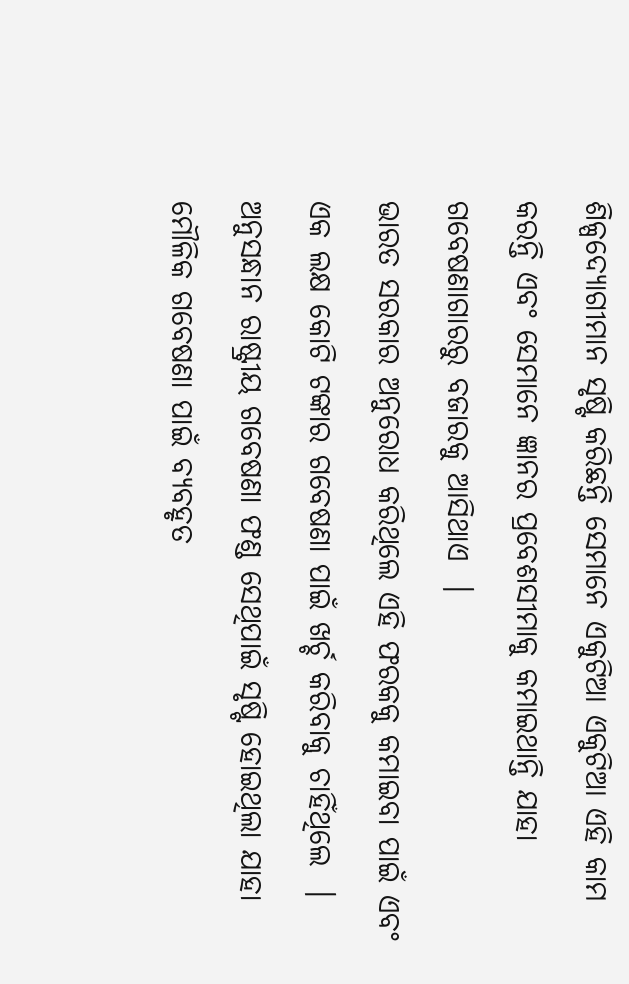ଶିଳ୍ପଦ୍ୟୋଗୀମାନ ସୃଷ୍ଟି କରିଛନ୍ତି ସେମାନେ ଏକୁଟିଆ ଏକୁଟିଆ ଏହି କାମ କରନ୍ତି ଏବଂ ସେମାନେ ଜ୍ଞାନର ପ୍ରବେଶସୀମାକୁ କମାଇଥାନ୍ତି ଯାହା ଗବେଷଣାଗାରରୁ ବଜାରକୁ ଆସିଥାଏ  ।
ଭାରତ ସରକାର ଅନୁରୋଧ କରିଥିଲେ ଏହି ଫରକକୁ କମାଇବା ପାଇଁ ଏବଂ ଏକ ଲକ୍ଷ କୋଟି ଟଙ୍କାର ଗବେଷଣା ପାଇଁ ଖର୍ଚ୍ଚ କରିବାକୁ ଚାହିଁଥିଲେ  । ଅନୁସନ୍ଧାନ ରାଷ୍ଟ୍ରୀୟ ଗବେଷଣା ଫଣ୍ଡ ସେଥିପାଇଁ ସୃଷ୍ଟି ହୋଇଥିଲା ଯାହା ମୌଳିକ ଗବେଷଣା ପାଇଁ ବ୍ୟବହୃତ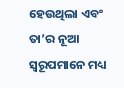ହେଉଥିଲା ଏବଂ ତା’ର ନୂଆ ସ୍ୱରୂପମାନେ ମଧ୍ୟ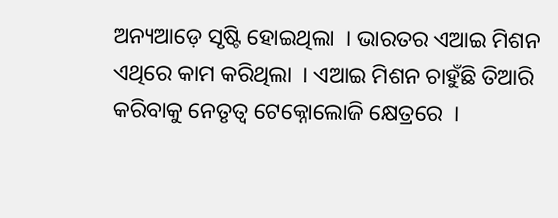ଅନ୍ୟଆଡ଼େ ସୃଷ୍ଟି ହୋଇଥିଲା  । ଭାରତର ଏଆଇ ମିଶନ ଏଥିରେ କାମ କରିଥିଲା  । ଏଆଇ ମିଶନ ଚାହୁଁଛି ତିଆରି କରିବାକୁ ନେତୃତ୍ୱ ଟେକ୍ନୋଲୋଜି କ୍ଷେତ୍ରରେ  ।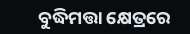ବୁଦ୍ଧିମତ୍ତା କ୍ଷେତ୍ରରେ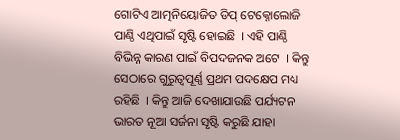ଗୋଟିଏ ଆତ୍ମନିୟୋଜିତ ଡିପ୍ ଟେକ୍ନୋଲୋଜି ପାଣ୍ଠି ଏଥିପାଇଁ ସୃଷ୍ଟି ହୋଇଛି  । ଏହି ପାଣ୍ଠି ବିଭିନ୍ନ କାରଣ ପାଇଁ ବିପଦଜନକ ଅଟେ  । କିନ୍ତୁ ସେଠାରେ ଗୁରୁତ୍ୱପୂର୍ଣ୍ଣ ପ୍ରଥମ ପଦକ୍ଷେପ ମଧ୍ୟ ରହିଛି  । କିନ୍ତୁ ଆଜି ଦେଖାଯାଉଛି ପର୍ଯ୍ୟଟନ ଭାରତ ନୂଆ ସର୍ଜନା ସୃଷ୍ଟି କରୁଛି ଯାହା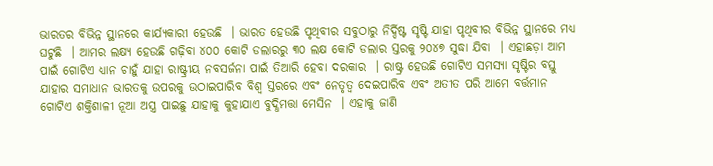ଭାରତର ବିଭିନ୍ନ ସ୍ଥାନରେ କାର୍ଯ୍ୟକାରୀ ହେଉଛି  । ଭାରତ ହେଉଛି ପୃଥିବୀର ସବୁଠାରୁ ନିର୍ଦ୍ଦିଷ୍ଟ ସୃଷ୍ଟି ଯାହା ପୃଥିବୀର ବିଭିନ୍ନ ସ୍ଥାନରେ ମଧ୍ୟ ଘଟୁଛି  । ଆମର ଲକ୍ଷ୍ୟ ହେଉଛି ଗଢ଼ିବା ୪୦୦ କୋଟି ଡଲାରରୁ ୩୦ ଲକ୍ଷ କୋଟି ଡଲାର ସ୍ତରକୁ ୨୦୪୭ ସୁଦ୍ଧା ଯିବା  । ଏହାଛଡ଼ା ଆମ ପାଇଁ ଗୋଟିଏ ଧ୍ୟାନ ଚାହୁଁ ଯାହା ରାଷ୍ଟ୍ରୀୟ ନବସର୍ଜନା ପାଇଁ ତିଆରି ହେବା ଦରକାର  । ରାଷ୍ଟ୍ର ହେଉଛି ଗୋଟିଏ ସମସ୍ୟା ସୃଷ୍ଟିର ବସ୍ତୁ ଯାହାର ସମାଧାନ ଭାରତକୁ ଉପରକୁ ଉଠାଇପାରିବ ବିଶ୍ୱ ସ୍ତରରେ ଏବଂ ନେତୃତ୍ୱ ଦେଇପାରିବ ଏବଂ ଅତୀତ ପରି ଆମେ ବର୍ତ୍ତମାନ ଗୋଟିଏ ଶକ୍ତିଶାଳୀ ନୂଆ ଅସ୍ତ୍ର ପାଇଛୁ ଯାହାକୁ କୁହାଯାଏ ବୁଦ୍ଧିମତ୍ତା ମେସିନ  । ଏହାକୁ ଜାଣି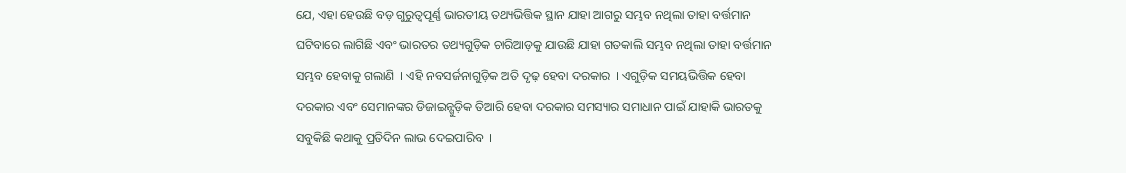ଯେ, ଏହା ହେଉଛି ବଡ଼ ଗୁରୁତ୍ୱପୂର୍ଣ୍ଣ ଭାରତୀୟ ତଥ୍ୟଭିତ୍ତିକ ସ୍ଥାନ ଯାହା ଆଗରୁ ସମ୍ଭବ ନଥିଲା ତାହା ବର୍ତ୍ତମାନ ଘଟିବାରେ ଲାଗିଛି ଏବଂ ଭାରତର ତଥ୍ୟଗୁଡ଼ିକ ଚାରିଆଡ଼କୁ ଯାଉଛି ଯାହା ଗତକାଲି ସମ୍ଭବ ନଥିଲା ତାହା ବର୍ତ୍ତମାନ ସମ୍ଭବ ହେବାକୁ ଗଲାଣି  । ଏହି ନବସର୍ଜନାଗୁଡ଼ିକ ଅତି ଦୃଢ଼ ହେବା ଦରକାର  । ଏଗୁଡ଼ିକ ସମୟଭିତ୍ତିକ ହେବା ଦରକାର ଏବଂ ସେମାନଙ୍କର ଡିଜାଇନ୍ଗୁଡ଼ିକ ତିଆରି ହେବା ଦରକାର ସମସ୍ୟାର ସମାଧାନ ପାଇଁ ଯାହାକି ଭାରତକୁ ସବୁକିଛି କଥାକୁ ପ୍ରତିଦିନ ଲାଭ ଦେଇପାରିବ  ।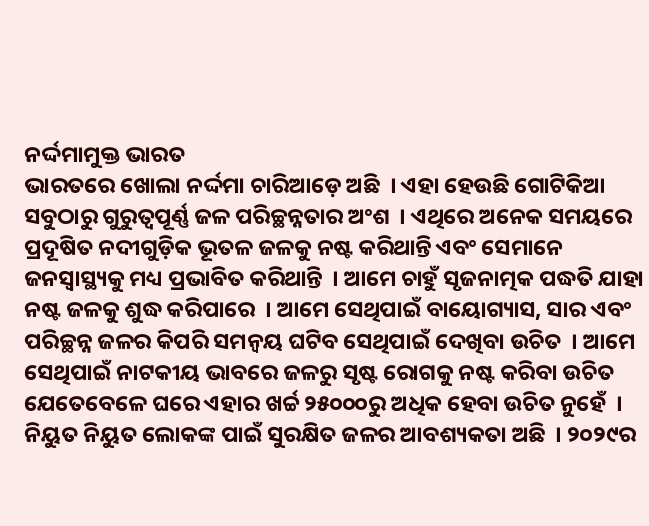ନର୍ଦ୍ଦମାମୁକ୍ତ ଭାରତ
ଭାରତରେ ଖୋଲା ନର୍ଦ୍ଦମା ଚାରିଆଡ଼େ ଅଛି  । ଏହା ହେଉଛି ଗୋଟିକିଆ ସବୁଠାରୁ ଗୁରୁତ୍ୱପୂର୍ଣ୍ଣ ଜଳ ପରିଚ୍ଛନ୍ନତାର ଅଂଶ  । ଏଥିରେ ଅନେକ ସମୟରେ ପ୍ରଦୂଷିତ ନଦୀଗୁଡ଼ିକ ଭୂତଳ ଜଳକୁ ନଷ୍ଟ କରିଥାନ୍ତି ଏବଂ ସେମାନେ ଜନସ୍ୱାସ୍ଥ୍ୟକୁ ମଧ୍ୟ ପ୍ରଭାବିତ କରିଥାନ୍ତି  । ଆମେ ଚାହୁଁ ସୃଜନାତ୍ମକ ପଦ୍ଧତି ଯାହା ନଷ୍ଟ ଜଳକୁ ଶୁଦ୍ଧ କରିପାରେ  । ଆମେ ସେଥିପାଇଁ ବାୟୋଗ୍ୟାସ, ସାର ଏବଂ ପରିଚ୍ଛନ୍ନ ଜଳର କିପରି ସମନ୍ୱୟ ଘଟିବ ସେଥିପାଇଁ ଦେଖିବା ଉଚିତ  । ଆମେ ସେଥିପାଇଁ ନାଟକୀୟ ଭାବରେ ଜଳରୁ ସୃଷ୍ଟ ରୋଗକୁ ନଷ୍ଟ କରିବା ଉଚିତ ଯେତେବେଳେ ଘରେ ଏହାର ଖର୍ଚ୍ଚ ୨୫୦୦୦ରୁ ଅଧିକ ହେବା ଉଚିତ ନୁହେଁ  ।
ନିୟୁତ ନିୟୁତ ଲୋକଙ୍କ ପାଇଁ ସୁରକ୍ଷିତ ଜଳର ଆବଶ୍ୟକତା ଅଛି  । ୨୦୨୯ର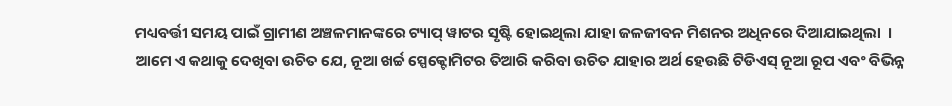ମଧ୍ୟବର୍ତ୍ତୀ ସମୟ ପାଇଁ ଗ୍ରାମୀଣ ଅଞ୍ଚଳମାନଙ୍କରେ ଟ୍ୟାପ୍ ୱାଟର ସୃଷ୍ଟି ହୋଇଥିଲା ଯାହା ଜଳଜୀବନ ମିଶନର ଅଧିନରେ ଦିଆଯାଇଥିଲା  । ଆମେ ଏ କଥାକୁ ଦେଖିବା ଉଚିତ ଯେ, ନୂଆ ଖର୍ଚ୍ଚ ସ୍ପେକ୍ଟୋମିଟର ତିଆରି କରିବା ଉଚିତ ଯାହାର ଅର୍ଥ ହେଉଛି ଟିଡିଏସ୍ ନୂଆ ରୂପ ଏବଂ ବିଭିନ୍ନ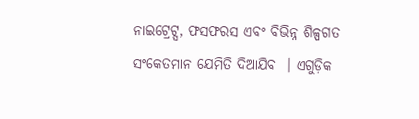ନାଇଟ୍ରେଟ୍ସ, ଫସଫରସ ଏବଂ ବିଭିନ୍ନ ଶିଳ୍ପଗତ ସଂକେତମାନ ଯେମିତି ଦିଆଯିବ  । ଏଗୁଡ଼ିକ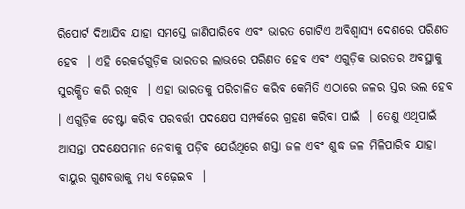ରିପୋର୍ଟ ଦିଆଯିବ ଯାହା ସମସ୍ତେ ଜାଣିପାରିବେ ଏବଂ ଭାରତ ଗୋଟିଏ ଅବିଶ୍ୱାସ୍ୟ ଦେଶରେ ପରିଣତ ହେବ  । ଏହି ରେକର୍ଡଗୁଡ଼ିକ ଭାରତର ଲାଭରେ ପରିଣତ ହେବ ଏବଂ ଏଗୁଡ଼ିକ ଭାରତର ଅବସ୍ଥାକୁ ସୁରକ୍ଷିତ କରି ରଖିବ  । ଏହା ଭାରତକୁ ପରିଚାଳିତ କରିବ କେମିତି ଏଠାରେ ଜଳର ସ୍ତର ଭଲ ହେବ  । ଏଗୁଡ଼ିକ ଚେଷ୍ଟା କରିବ ପରବର୍ତ୍ତୀ ପଦକ୍ଷେପ ସମ୍ପର୍କରେ ଗ୍ରହଣ କରିବା ପାଇଁ  । ତେଣୁ ଏଥିପାଇଁ ଆସନ୍ତା ପଦକ୍ଷେପମାନ ନେବାକୁ ପଡ଼ିବ ଯେଉଁଥିରେ ଶସ୍ତା ଜଳ ଏବଂ ଶୁଦ୍ଧ ଜଳ ମିଳିପାରିବ ଯାହା ବାୟୁର ଗୁଣବତ୍ତାକୁ ମଧ୍ୟ ବଢ଼େଇବ  ।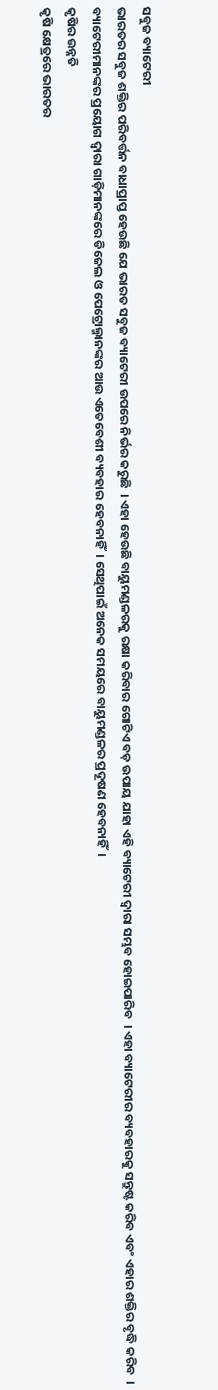ସବୁଜ ବ୍ୟାଟେରୀ
ଭାରତର ସବୁଜ ଶକ୍ତିର ପରିବର୍ତ୍ତନ ବାଧାପ୍ରାପ୍ତ ହେଉଛି ଯେ ଭାରତ ସବୁଜ ବ୍ୟାଟେରୀ ଉପରେ ନିର୍ଭର କରୁଛି  । ଏହା ହେଉଛି ବାୟୁମଣ୍ଡଳରକୁ ରକ୍ଷା କରିବାର ଗୋଟିଏ ବଡ଼ ଉପାୟ ଯାହା ଏହି ବ୍ୟାଟେରୀ ଦ୍ୱାରା ସମ୍ଭବ ହୋଇପାରିବ  । ଏହା ବ୍ୟାଟେରୀର ବ୍ୟବହାରକୁ ସନ୍ତୁଷ୍ଟ କରିବ ଏବଂ ଏହାର ଶକ୍ତିର ବୃଦ୍ଧି କରିବ  । ବ୍ୟାଟେରୀମାନଙ୍କର ପ୍ରୟୋଗ ଦ୍ୱାରା ଗାଡ଼ିମାନଙ୍କରେ ଡିଜେଲ ଓ ପେଟ୍ରୋଲ୍ମାନଙ୍କର ଆଉ ଏତେବେଶୀ ବ୍ୟବହାର ହେବନାହିଁ  । ସେଥିପାଇଁ ଅନେକ ସମୟରେ ବାୟୁମଣ୍ଡଳର ପ୍ରଦୂଷଣ ହେବନାହିଁ  ।
କୃଷିର ଉନ୍ନତି
କୃଷି କ୍ଷେତ୍ରରେ ଭାରତର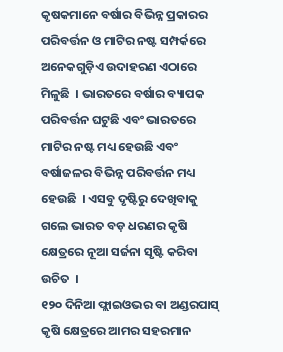କୃଷକମାନେ ବର୍ଷାର ବିଭିନ୍ନ ପ୍ରକାରର ପରିବର୍ତ୍ତନ ଓ ମାଟିର ନଷ୍ଟ ସମ୍ପର୍କରେ ଅନେକଗୁଡ଼ିଏ ଉଦାହରଣ ଏଠାରେ ମିଳୁଛି  । ଭାରତରେ ବର୍ଷାର ବ୍ୟାପକ ପରିବର୍ତ୍ତନ ଘଟୁଛି ଏବଂ ଭାରତରେ ମାଟିର ନଷ୍ଟ ମଧ୍ୟ ହେଉଛି ଏବଂ ବର୍ଷାଜଳର ବିଭିନ୍ନ ପରିବର୍ତ୍ତନ ମଧ୍ୟ ହେଉଛି  । ଏସବୁ ଦୃଷ୍ଟିରୁ ଦେଖିବାକୁ ଗଲେ ଭାରତ ବଡ଼ ଧରଣର କୃଷି କ୍ଷେତ୍ରରେ ନୂଆ ସର୍ଜନା ସୃଷ୍ଟି କରିବା ଉଚିତ  ।
୧୨୦ ଦିନିଆ ଫ୍ଲାଇଓଭର ବା ଅଣ୍ଡରପାସ୍
କୃଷି କ୍ଷେତ୍ରରେ ଆମର ସହରମାନ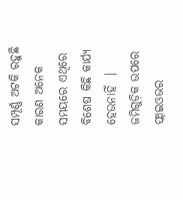ସମ୍ପୂର୍ଣ୍ଣ ଅଟକି ରହୁଛି କାରଣ ଅନେକ ସମୟରେ ଏଥିରେ ବିଶେଷ କିଛି କାର୍ଯ୍ୟ ହେଉନାହିଁ  । ଜମିଗୁଡ଼ିକ ଉପରେ ଫ୍ଲାଇଓଭର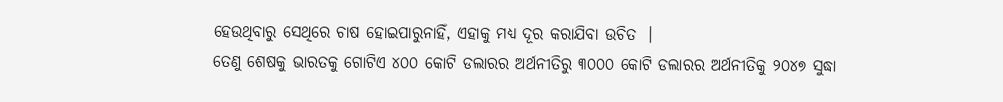ହେଉଥିବାରୁ ସେଥିରେ ଚାଷ ହୋଇପାରୁନାହିଁ, ଏହାକୁ ମଧ୍ୟ ଦୂର କରାଯିବା ଉଚିତ  ।
ତେଣୁ ଶେଷକୁ ଭାରତକୁ ଗୋଟିଏ ୪୦୦ କୋଟି ଡଲାରର ଅର୍ଥନୀତିରୁ ୩୦୦୦ କୋଟି ଡଲାରର ଅର୍ଥନୀତିକୁ ୨୦୪୭ ସୁଦ୍ଧା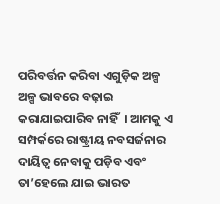ପରିବର୍ତ୍ତନ କରିବା ଏଗୁଡ଼ିକ ଅଳ୍ପ ଅଳ୍ପ ଭାବରେ ବଢ଼ାଇ କରାଯାଇପାରିବ ନାହିଁ  । ଆମକୁ ଏ ସମ୍ପର୍କରେ ରାଷ୍ଟ୍ରୀୟ ନବସର୍ଜନାର ଦାୟିତ୍ୱ ନେବାକୁ ପଡ଼ିବ ଏବଂ ତା’ହେଲେ ଯାଇ ଭାରତ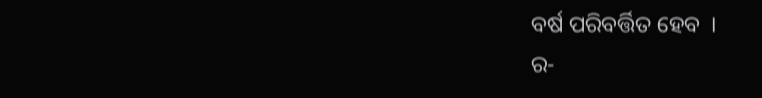ବର୍ଷ ପରିବର୍ତ୍ତିତ ହେବ  ।
ର-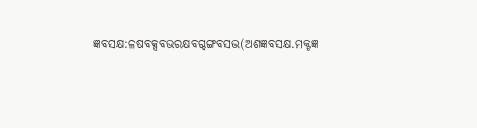ଜ୍ଞବସକ୍ଷ:ଳଷବକ୍ସବଭରକ୍ଷବଗ୍ଦଙ୍ଗବସଦ୍ଭ(ଅଶଜ୍ଞବସକ୍ଷ.ମକ୍ଟଜ୍ଞ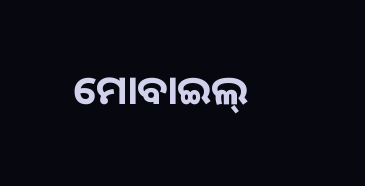ମୋବାଇଲ୍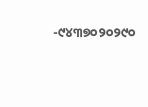-୯୪୩୭୦୨୦୨୯୦